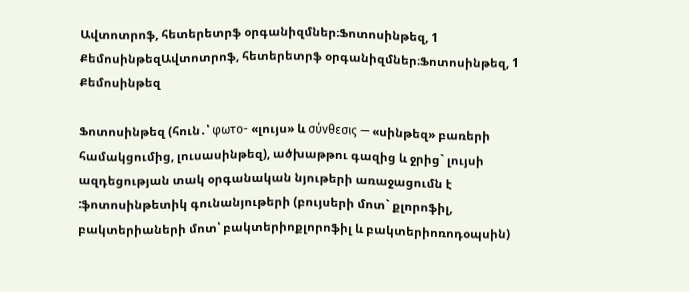Ավտոտրոֆ, հետերետրֆ օրգանիզմներ։Ֆոտոսինթեզ, 1 ՔեմոսինթեզԱվտոտրոֆ, հետերետրֆ օրգանիզմներ։Ֆոտոսինթեզ, 1 Քեմոսինթեզ

Ֆոտոսինթեզ (հուն․՝ φωτο- «լույս» և σύνθεσις — «սինթեզ» բառերի համակցումից, լուսասինթեզ), ածխաթթու գազից և ջրից` լույսի ազդեցության տակ օրգանական նյութերի առաջացումն է :ֆոտոսինթետիկ գունանյութերի (բույսերի մոտ` քլորոֆիլ, բակտերիաների մոտ՝ բակտերիոքլորոֆիլ և բակտերիոռոդօպսին)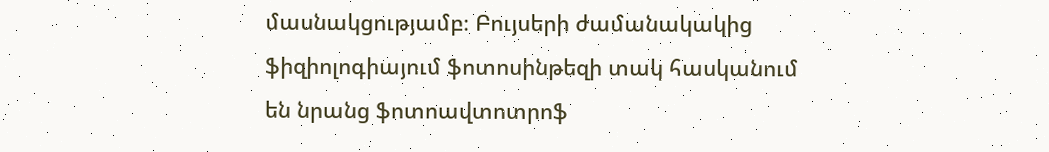մասնակցությամբ։ Բույսերի ժամանակակից ֆիզիոլոգիայում ֆոտոսինթեզի տակ հասկանում են նրանց ֆոտոավտոտրոֆ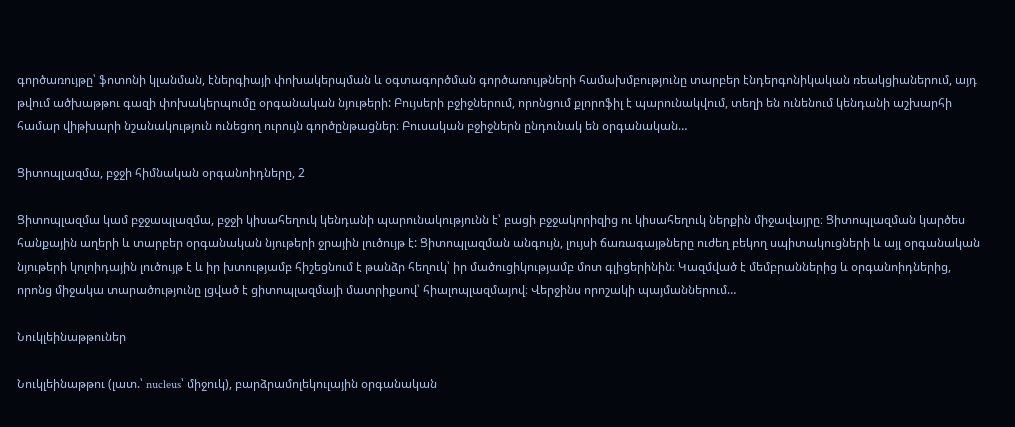գործառույթը՝ ֆոտոնի կլանման, էներգիայի փոխակերպման և օգտագործման գործառույթների համախմբությունը տարբեր էնդերգոնիկական ռեակցիաներում, այդ թվում ածխաթթու գազի փոխակերպումը օրգանական նյութերի: Բույսերի բջիջներում, որոնցում քլորոֆիլ է պարունակվում, տեղի են ունենում կենդանի աշխարհի համար վիթխարի նշանակություն ունեցող ուրույն գործընթացներ։ Բուսական բջիջներն ընդունակ են օրգանական…

Ցիտոպլազմա, բջջի հիմնական օրգանոիդները, 2

Ցիտոպլազմա կամ բջջապլազմա, բջջի կիսահեղուկ կենդանի պարունակությունն է՝ բացի բջջակորիզից ու կիսահեղուկ ներքին միջավայրը։ Ցիտոպլազման կարծես հանքային աղերի և տարբեր օրգանական նյութերի ջրային լուծույթ է: Ցիտոպլազման անգույն, լույսի ճառագայթները ուժեղ բեկող սպիտակուցների և այլ օրգանական նյութերի կոլոիդային լուծույթ է և իր խտությամբ հիշեցնում է թանձր հեղուկ՝ իր մածուցիկությամբ մոտ գլիցերինին։ Կազմված է մեմբրաններից և օրգանոիդներից, որոնց միջակա տարածությունը լցված է ցիտոպլազմայի մատրիքսով՝ հիալոպլազմայով։ Վերջինս որոշակի պայմաններում…

Նուկլեինաթթուներ

Նուկլեինաթթու (լատ.՝ nucleus՝ միջուկ), բարձրամոլեկուլային օրգանական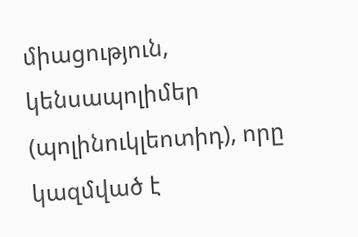միացություն, կենսապոլիմեր (պոլինուկլեոտիդ), որը կազմված է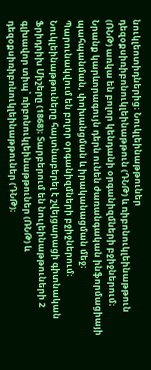նուկլեոտիդներից։ Նուկլեինաթթուներ դեզօքսիռիբոնուկլեինաթթուն (ԴՆԹ) և ռիբոնուկլեինաթթուն (ՌՆԹ) առկա են բոլոր կենդանի օրգանիզմների բջիջներում։ Նրանք կարևորագույն դերն ունեն ժառանգական ինֆորմացիայի պահպանման, փոխանցման և իրականացման մեջ։ Պարունակվում են բոլոր օրգանիզմների բջիջներում։ Նուկլեինաթթուները հայտնաբերել է շվեյցարացի գիտնական Ֆրիդրիխ Միշերը (1868)։ Տարբերում են նուլեինաթթուների 2 գլխավոր տիպ՝ ռիբոնուկլեինաթթուներ (ՌՆԹ) և դեզօքսիռիբոնուկլեինաթթուներ (ԴՆԹ)։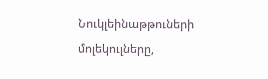Նուկլեինաթթուների մոլեկուլները,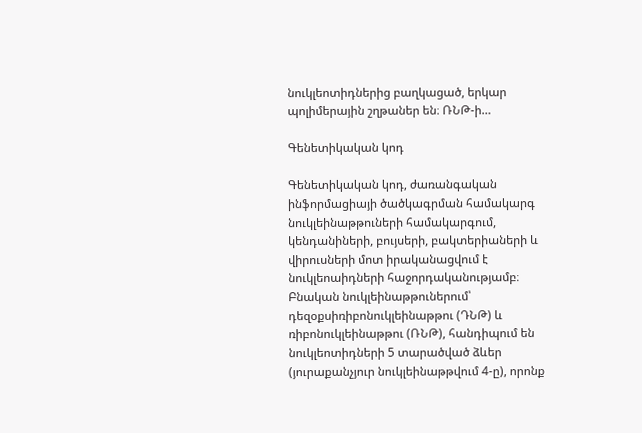նուկլեոտիդներից բաղկացած, երկար պոլիմերային շղթաներ են։ ՌՆԹ-ի…

Գենետիկական կոդ

Գենետիկական կոդ, ժառանգական ինֆորմացիայի ծածկագրման համակարգ նուկլեինաթթուների համակարգում, կենդանիների, բույսերի, բակտերիաների և վիրուսների մոտ իրականացվում է նուկլեոաիդների հաջորդականությամբ։ Բնական նուկլեինաթթուներում՝ դեզօքսիռիբոնուկլեինաթթու (ԴՆԹ) և ռիբոնուկլեինաթթու (ՌՆԹ), հանդիպում են նուկլեոտիդների 5 տարածված ձևեր (յուրաքանչյուր նուկլեինաթթվում 4-ը), որոնք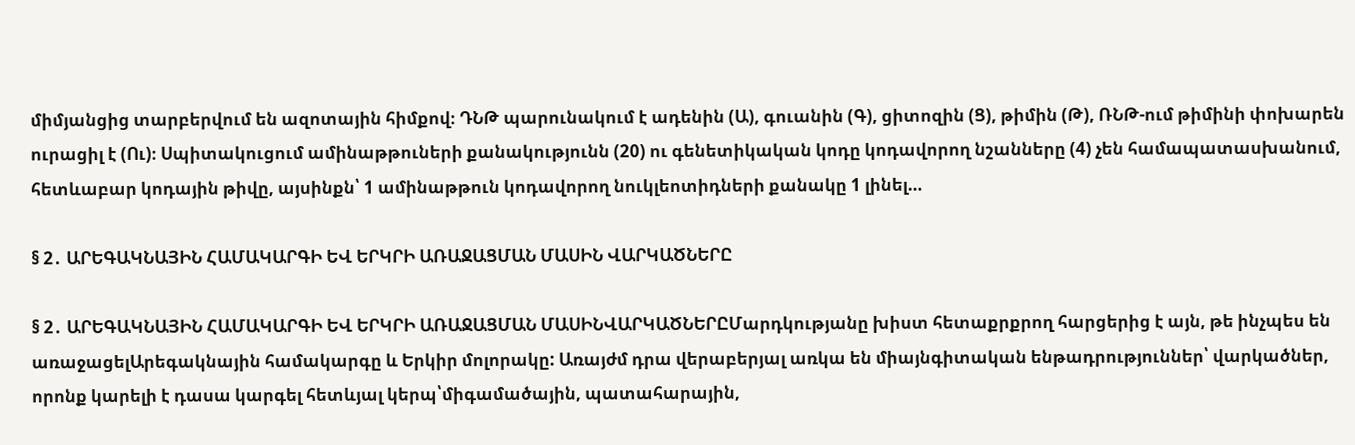միմյանցից տարբերվում են ազոտային հիմքով։ ԴՆԹ պարունակում է ադենին (Ա), գուանին (Գ), ցիտոզին (Ց), թիմին (Թ), ՌՆԹ-ում թիմինի փոխարեն ուրացիլ է (Ու)։ Սպիտակուցում ամինաթթուների քանակությունն (20) ու գենետիկական կոդը կոդավորող նշանները (4) չեն համապատասխանում, հետևաբար կոդային թիվը, այսինքն՝ 1 ամինաթթուն կոդավորող նուկլեոտիդների քանակը 1 լինել…

§ 2․ ԱՐԵԳԱԿՆԱՅԻՆ ՀԱՄԱԿԱՐԳԻ ԵՎ ԵՐԿՐԻ ԱՌԱՋԱՑՄԱՆ ՄԱՍԻՆ ՎԱՐԿԱԾՆԵՐԸ

§ 2․ ԱՐԵԳԱԿՆԱՅԻՆ ՀԱՄԱԿԱՐԳԻ ԵՎ ԵՐԿՐԻ ԱՌԱՋԱՑՄԱՆ ՄԱՍԻՆՎԱՐԿԱԾՆԵՐԸՄարդկությանը խիստ հետաքրքրող հարցերից է այն, թե ինչպես են առաջացելԱրեգակնային համակարգը և Երկիր մոլորակը: Առայժմ դրա վերաբերյալ առկա են միայնգիտական ենթադրություններ՝ վարկածներ, որոնք կարելի է դասա կարգել հետևյալ կերպ՝միգամածային, պատահարային,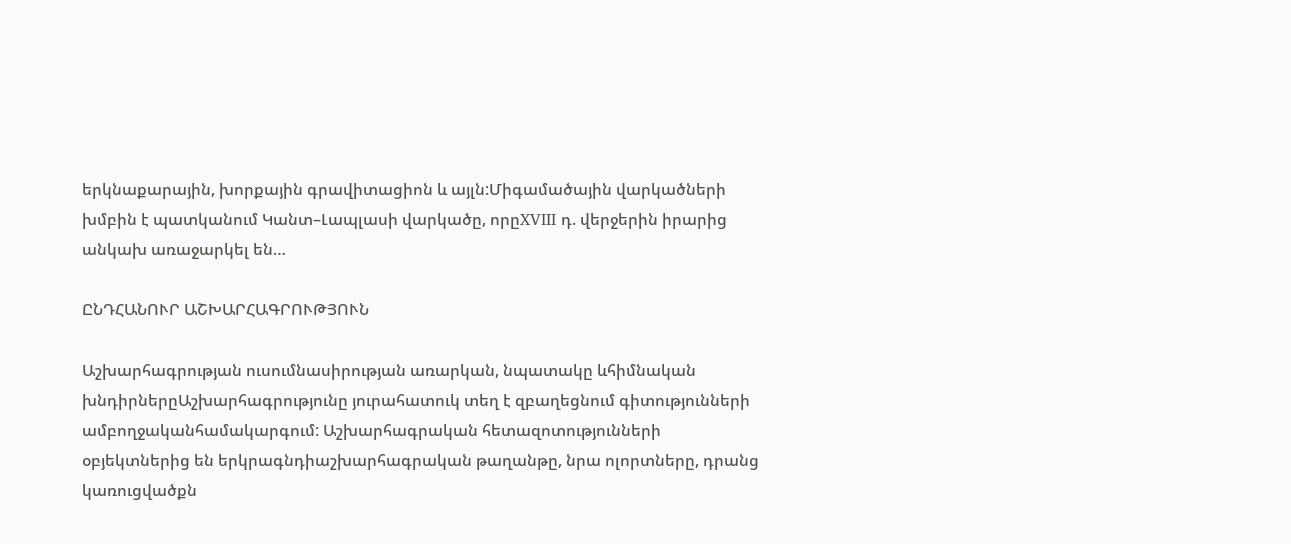երկնաքարային, խորքային գրավիտացիոն և այլն:Միգամածային վարկածների խմբին է պատկանում Կանտ–Լապլասի վարկածը, որըXVIII դ. վերջերին իրարից անկախ առաջարկել են…

ԸՆԴՀԱՆՈՒՐ ԱՇԽԱՐՀԱԳՐՈՒԹՅՈՒՆ

Աշխարհագրության ուսումնասիրության առարկան, նպատակը ևհիմնական խնդիրներըԱշխարհագրությունը յուրահատուկ տեղ է զբաղեցնում գիտությունների ամբողջականհամակարգում: Աշխարհագրական հետազոտությունների օբյեկտներից են երկրագնդիաշխարհագրական թաղանթը, նրա ոլորտները, դրանց կառուցվածքն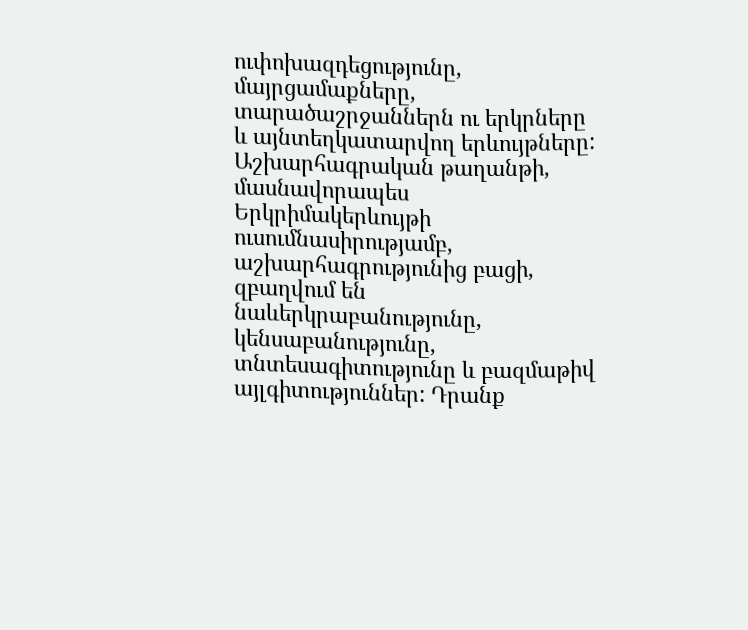ուփոխազդեցությունը, մայրցամաքները, տարածաշրջաններն ու երկրները և այնտեղկատարվող երևույթները: Աշխարհագրական թաղանթի, մասնավորապես Երկրիմակերևույթի ուսումնասիրությամբ, աշխարհագրությունից բացի, զբաղվում են նաևերկրաբանությունը, կենսաբանությունը, տնտեսագիտությունը և բազմաթիվ այլգիտություններ: Դրանք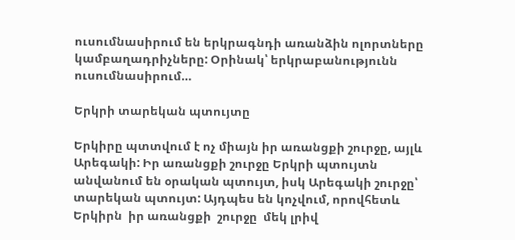ուսումնասիրում են երկրագնդի առանձին ոլորտները կամբաղադրիչները: Օրինակ՝ երկրաբանությունն ուսումնասիրում…

Երկրի տարեկան պտույտը

Երկիրը պտտվում է ոչ միայն իր առանցքի շուրջը, այլև Արեգակի: Իր առանցքի շուրջը Երկրի պտույտն անվանում են օրական պտույտ, իսկ Արեգակի շուրջը՝ տարեկան պտույտ: Այդպես են կոչվում, որովհետև Երկիրն  իր առանցքի  շուրջը  մեկ լրիվ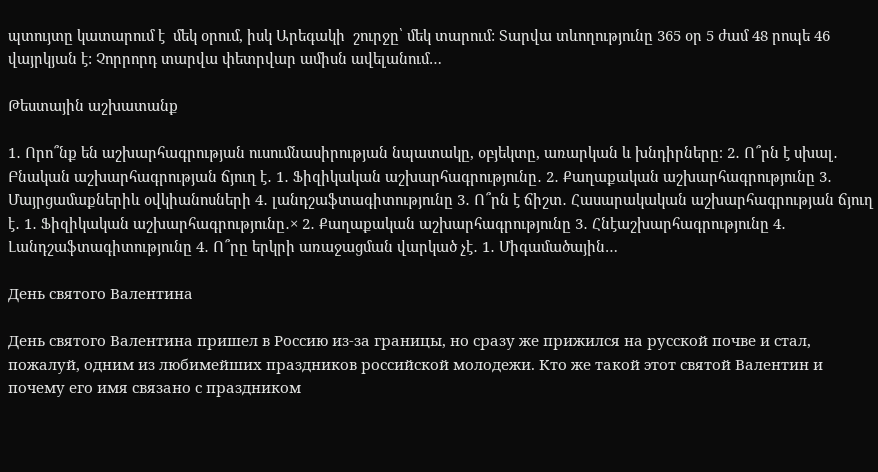պտույտը կատարում է  մեկ օրում, իսկ Արեգակի  շուրջը՝ մեկ տարում: Տարվա տևողությունը 365 օր 5 ժամ 48 րոպե 46 վայրկյան է: Չորրորդ տարվա փետրվար ամիսն ավելանում…

Թեստային աշխատանք

1․ Որո՞նք են աշխարհագրության ուսումնասիրության նպատակը, օբյեկտը, առարկան և խնդիրները։ 2․ Ո՞րն է սխալ․ Բնական աշխարհագրության ճյուղ է․ 1․ Ֆիզիկական աշխարհագրությունը․ 2․ Քաղաքական աշխարհագրությունը 3․ Մայրցամաքներիև օվկիանոսների 4․ լանդշաֆտագիտությունը 3․ Ո՞րն է ճիշտ․ Հասարակական աշխարհագրության ճյուղ է․ 1․ Ֆիզիկական աշխարհագրությունը․× 2․ Քաղաքական աշխարհագրությունը 3․ Հնէաշխարհագրությունը 4․ Լանդշաֆտագիտությունը 4․ Ո՞րը երկրի առաջացման վարկած չէ․ 1․ Միգամածային…

День святого Валентина

День святого Валентина пришел в Россию из-за границы, но сразу же прижился на русской почве и стал, пожалуй, одним из любимейших праздников российской молодежи. Кто же такой этот святой Валентин и почему его имя связано с праздником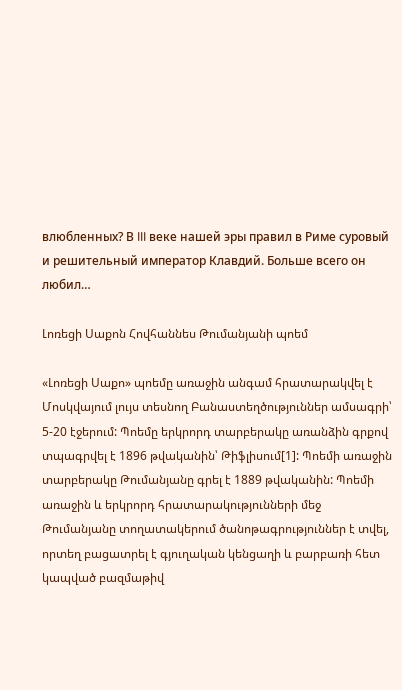влюбленных? В III веке нашей эры правил в Риме суровый и решительный император Клавдий. Больше всего он любил…

Լոռեցի Սաքոն Հովհաննես Թումանյանի պոեմ

«Լոռեցի Սաքո» պոեմը առաջին անգամ հրատարակվել է Մոսկվայում լույս տեսնող Բանաստեղծություններ ամսագրի՝ 5-20 էջերում: Պոեմը երկրորդ տարբերակը առանձին գրքով տպագրվել է 1896 թվականին՝ Թիֆլիսում[1]: Պոեմի առաջին տարբերակը Թումանյանը գրել է 1889 թվականին: Պոեմի առաջին և երկրորդ հրատարակությունների մեջ Թումանյանը տողատակերում ծանոթագրություններ է տվել, որտեղ բացատրել է գյուղական կենցաղի և բարբառի հետ կապված բազմաթիվ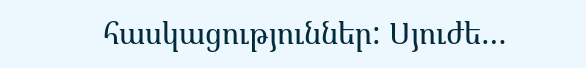հասկացություններ: Սյուժե…